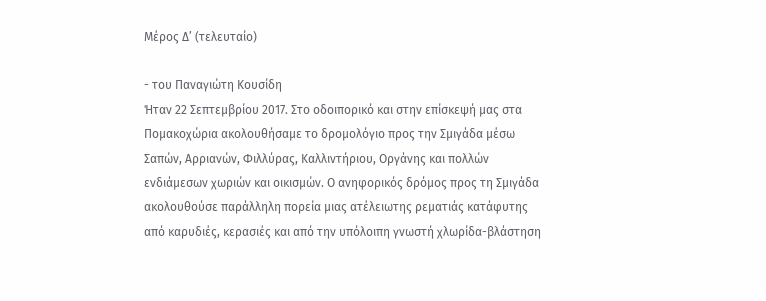Μέρος Δ’ (τελευταίο)

- του Παναγιώτη Κουσίδη
Ήταν 22 Σεπτεμβρίου 2017. Στο οδοιπορικό και στην επίσκεψή μας στα Πομακοχώρια ακολουθήσαμε το δρομολόγιο προς την Σμιγάδα μέσω Σαπών, Αρριανών, Φιλλύρας, Καλλιντήριου, Οργάνης και πολλών ενδιάμεσων χωριών και οικισμών. Ο ανηφορικός δρόμος προς τη Σμιγάδα ακολουθούσε παράλληλη πορεία μιας ατέλειωτης ρεματιάς κατάφυτης από καρυδιές, κερασιές και από την υπόλοιπη γνωστή χλωρίδα-βλάστηση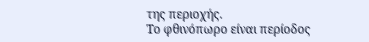της περιοχής.
Το φθινόπωρο είναι περίοδος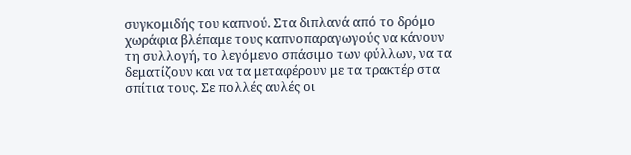συγκομιδής του καπνού. Στα διπλανά από το δρόμο χωράφια βλέπαμε τους καπνοπαραγωγούς να κάνουν τη συλλογή, το λεγόμενο σπάσιμο των φύλλων, να τα δεματίζουν και να τα μεταφέρουν με τα τρακτέρ στα σπίτια τους. Σε πολλές αυλές οι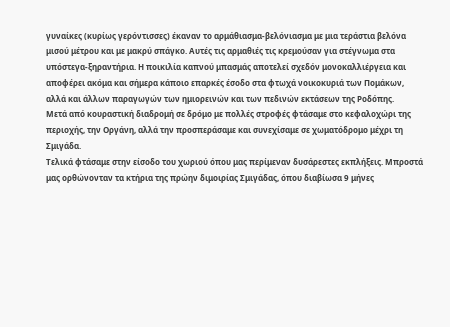γυναίκες (κυρίως γερόντισσες) έκαναν το αρμάθιασμα-βελόνιασμα με μια τεράστια βελόνα μισού μέτρου και με μακρύ σπάγκο. Αυτές τις αρμαθιές τις κρεμούσαν για στέγνωμα στα υπόστεγα-ξηραντήρια. Η ποικιλία καπνού μπασμάς αποτελεί σχεδόν μονοκαλλιέργεια και αποφέρει ακόμα και σήμερα κάποιο επαρκές έσοδο στα φτωχά νοικοκυριά των Πομάκων, αλλά και άλλων παραγωγών των ημιορεινών και των πεδινών εκτάσεων της Ροδόπης.
Μετά από κουραστική διαδρομή σε δρόμο με πολλές στροφές φτάσαμε στο κεφαλοχώρι της περιοχής, την Οργάνη, αλλά την προσπεράσαμε και συνεχίσαμε σε χωματόδρομο μέχρι τη Σμιγάδα.
Τελικά φτάσαμε στην είσοδο του χωριού όπου μας περίμεναν δυσάρεστες εκπλήξεις. Μπροστά μας ορθώνονταν τα κτήρια της πρώην διμοιρίας Σμιγάδας, όπου διαβίωσα 9 μήνες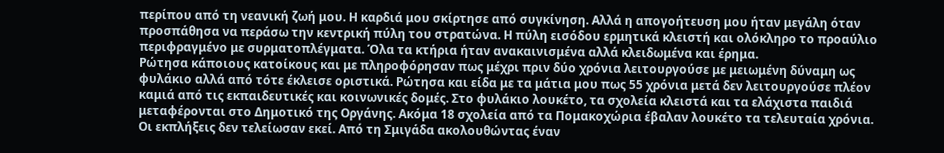περίπου από τη νεανική ζωή μου. Η καρδιά μου σκίρτησε από συγκίνηση. Αλλά η απογοήτευση μου ήταν μεγάλη όταν προσπάθησα να περάσω την κεντρική πύλη του στρατώνα. Η πύλη εισόδου ερμητικά κλειστή και ολόκληρο το προαύλιο περιφραγμένο με συρματοπλέγματα. Όλα τα κτήρια ήταν ανακαινισμένα αλλά κλειδωμένα και έρημα.
Ρώτησα κάποιους κατοίκους και με πληροφόρησαν πως μέχρι πριν δύο χρόνια λειτουργούσε με μειωμένη δύναμη ως φυλάκιο αλλά από τότε έκλεισε οριστικά. Ρώτησα και είδα με τα μάτια μου πως 55 χρόνια μετά δεν λειτουργούσε πλέον καμιά από τις εκπαιδευτικές και κοινωνικές δομές. Στο φυλάκιο λουκέτο, τα σχολεία κλειστά και τα ελάχιστα παιδιά μεταφέρονται στο Δημοτικό της Οργάνης. Ακόμα 18 σχολεία από τα Πομακοχώρια έβαλαν λουκέτο τα τελευταία χρόνια.
Οι εκπλήξεις δεν τελείωσαν εκεί. Από τη Σμιγάδα ακολουθώντας έναν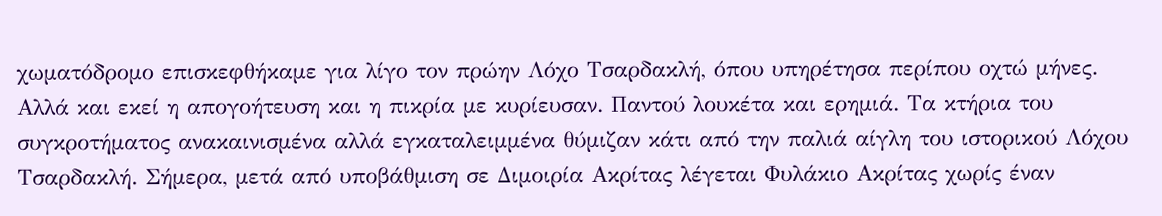χωματόδρομο επισκεφθήκαμε για λίγο τον πρώην Λόχο Τσαρδακλή, όπου υπηρέτησα περίπου οχτώ μήνες. Αλλά και εκεί η απογοήτευση και η πικρία με κυρίευσαν. Παντού λουκέτα και ερημιά. Τα κτήρια του συγκροτήματος ανακαινισμένα αλλά εγκαταλειμμένα θύμιζαν κάτι από την παλιά αίγλη του ιστορικού Λόχου Τσαρδακλή. Σήμερα, μετά από υποβάθμιση σε Διμοιρία Ακρίτας λέγεται Φυλάκιο Ακρίτας χωρίς έναν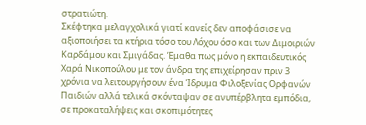στρατιώτη.
Σκέφτηκα μελαγχολικά γιατί κανείς δεν αποφάσισε να αξιοποιήσει τα κτήρια τόσο του Λόχου όσο και των Διμοιριών Καρδάμου και Σμιγάδας. Έμαθα πως μόνο η εκπαιδευτικός Χαρά Νικοπούλου με τον άνδρα της επιχείρησαν πριν 3 χρόνια να λειτουργήσουν ένα Ίδρυμα Φιλοξενίας Ορφανών Παιδιών αλλά τελικά σκόνταψαν σε ανυπέρβλητα εμπόδια, σε προκαταλήψεις και σκοπιμότητες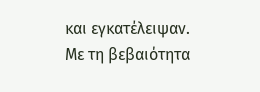και εγκατέλειψαν.
Με τη βεβαιότητα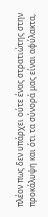πλέον πως δεν υπάρχει ούτε ένας στρατιώτης στην προκάλυψη και ότι τα σύνορά μας είναι αφύλακτα,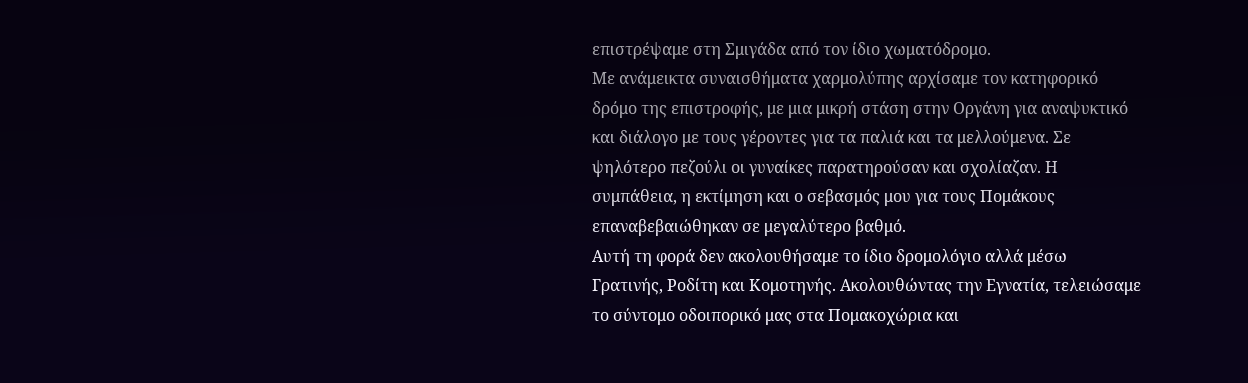επιστρέψαμε στη Σμιγάδα από τον ίδιο χωματόδρομο.
Με ανάμεικτα συναισθήματα χαρμολύπης αρχίσαμε τον κατηφορικό δρόμο της επιστροφής, με μια μικρή στάση στην Οργάνη για αναψυκτικό και διάλογο με τους γέροντες για τα παλιά και τα μελλούμενα. Σε ψηλότερο πεζούλι οι γυναίκες παρατηρούσαν και σχολίαζαν. Η συμπάθεια, η εκτίμηση και ο σεβασμός μου για τους Πομάκους επαναβεβαιώθηκαν σε μεγαλύτερο βαθμό.
Αυτή τη φορά δεν ακολουθήσαμε το ίδιο δρομολόγιο αλλά μέσω Γρατινής, Ροδίτη και Κομοτηνής. Ακολουθώντας την Εγνατία, τελειώσαμε το σύντομο οδοιπορικό μας στα Πομακοχώρια και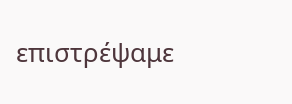επιστρέψαμε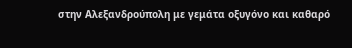στην Αλεξανδρούπολη με γεμάτα οξυγόνο και καθαρό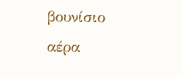βουνίσιο αέρα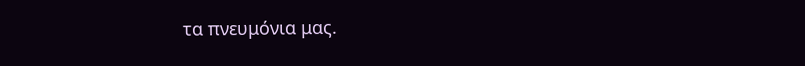τα πνευμόνια μας.